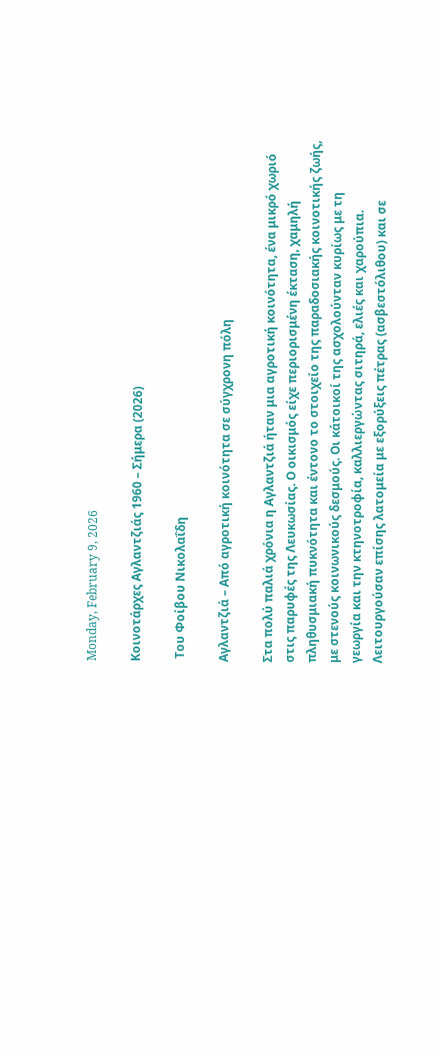Monday, February 9, 2026

Κοινοτάρχες Αγλαντζιάς 1960 – Σήμερα (2026)

 Του Φοίβου Νικολαΐδη

Αγλαντζιά – Από αγροτική κοινότητα σε σύγχρονη πόλη

Στα πολύ παλιά χρόνια η Αγλαντζιά ήταν μια αγροτική κοινότητα, ένα μικρό χωριό στις παρυφές της Λευκωσίας. Ο οικισμός είχε περιορισμένη έκταση, χαμηλή πληθυσμιακή πυκνότητα και έντονο το στοιχείο της παραδοσιακής κοινοτικής ζωής, με στενούς κοινωνικούς δεσμούς. Οι κάτοικοί της ασχολούνταν κυρίως με τη γεωργία και την κτηνοτροφία, καλλιεργώντας σιτηρά, ελιές και χαρούπια. Λειτουργούσαν επίσης λατομεία με εξορύξεις πέτρας (ασβεστόλιθου) και σε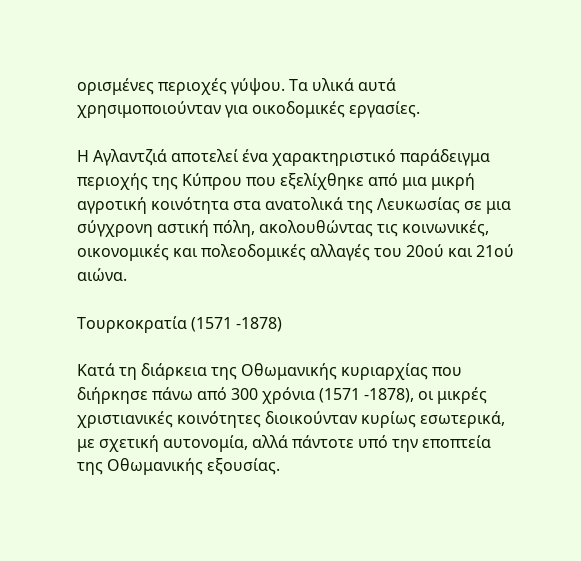ορισμένες περιοχές γύψου. Τα υλικά αυτά χρησιμοποιούνταν για οικοδομικές εργασίες.

Η Αγλαντζιά αποτελεί ένα χαρακτηριστικό παράδειγμα περιοχής της Κύπρου που εξελίχθηκε από μια μικρή αγροτική κοινότητα στα ανατολικά της Λευκωσίας σε μια σύγχρονη αστική πόλη, ακολουθώντας τις κοινωνικές, οικονομικές και πολεοδομικές αλλαγές του 20ού και 21ού αιώνα.

Τουρκοκρατία (1571 -1878)

Κατά τη διάρκεια της Οθωμανικής κυριαρχίας που διήρκησε πάνω από 300 χρόνια (1571 -1878), οι μικρές χριστιανικές κοινότητες διοικούνταν κυρίως εσωτερικά, με σχετική αυτονομία, αλλά πάντοτε υπό την εποπτεία της Οθωμανικής εξουσίας.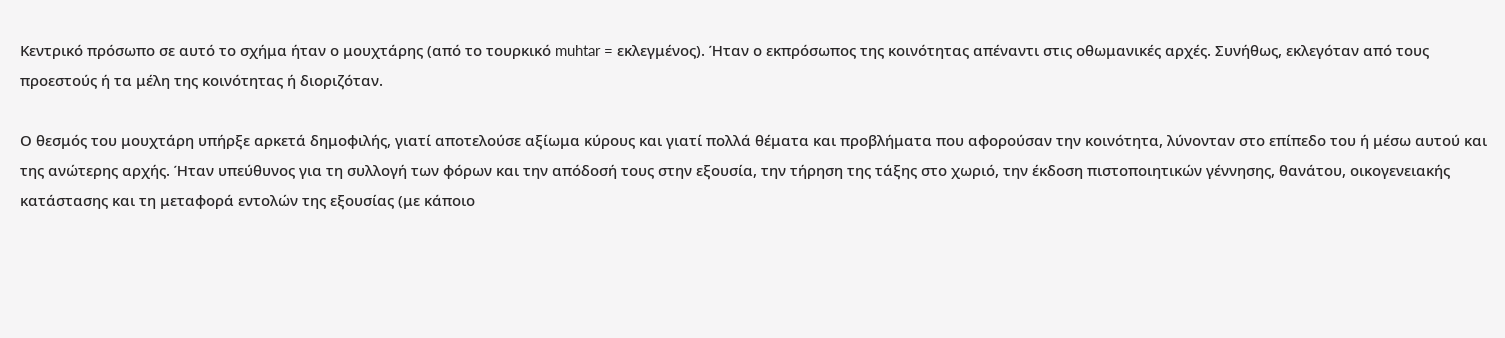Κεντρικό πρόσωπο σε αυτό το σχήμα ήταν ο μουχτάρης (από το τουρκικό muhtar = εκλεγμένος). Ήταν ο εκπρόσωπος της κοινότητας απέναντι στις οθωμανικές αρχές. Συνήθως, εκλεγόταν από τους προεστούς ή τα μέλη της κοινότητας ή διοριζόταν.

Ο θεσμός του μουχτάρη υπήρξε αρκετά δημοφιλής, γιατί αποτελούσε αξίωμα κύρους και γιατί πολλά θέματα και προβλήματα που αφορούσαν την κοινότητα, λύνονταν στο επίπεδο του ή μέσω αυτού και της ανώτερης αρχής. Ήταν υπεύθυνος για τη συλλογή των φόρων και την απόδοσή τους στην εξουσία, την τήρηση της τάξης στο χωριό, την έκδοση πιστοποιητικών γέννησης, θανάτου, οικογενειακής κατάστασης και τη μεταφορά εντολών της εξουσίας (με κάποιο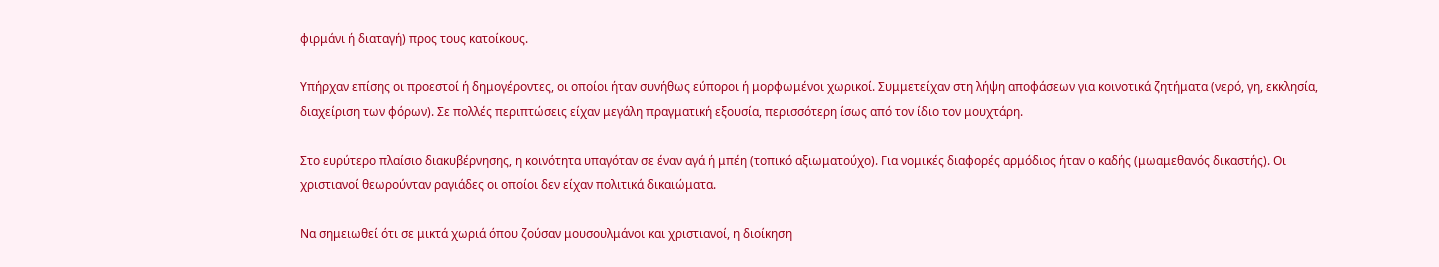φιρμάνι ή διαταγή) προς τους κατοίκους.

Υπήρχαν επίσης οι προεστοί ή δημογέροντες, οι οποίοι ήταν συνήθως εύποροι ή μορφωμένοι χωρικοί. Συμμετείχαν στη λήψη αποφάσεων για κοινοτικά ζητήματα (νερό, γη, εκκλησία, διαχείριση των φόρων). Σε πολλές περιπτώσεις είχαν μεγάλη πραγματική εξουσία, περισσότερη ίσως από τον ίδιο τον μουχτάρη.

Στο ευρύτερο πλαίσιο διακυβέρνησης, η κοινότητα υπαγόταν σε έναν αγά ή μπέη (τοπικό αξιωματούχο). Για νομικές διαφορές αρμόδιος ήταν ο καδής (μωαμεθανός δικαστής). Οι χριστιανοί θεωρούνταν ραγιάδες οι οποίοι δεν είχαν πολιτικά δικαιώματα.

Να σημειωθεί ότι σε μικτά χωριά όπου ζούσαν μουσουλμάνοι και χριστιανοί, η διοίκηση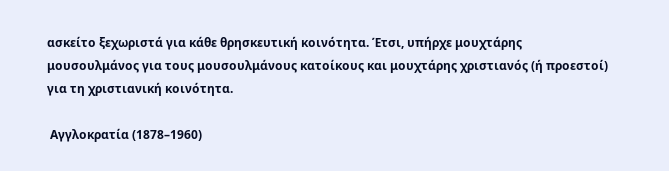ασκείτο ξεχωριστά για κάθε θρησκευτική κοινότητα. Έτσι, υπήρχε μουχτάρης μουσουλμάνος για τους μουσουλμάνους κατοίκους και μουχτάρης χριστιανός (ή προεστοί) για τη χριστιανική κοινότητα.

 Αγγλοκρατία (1878–1960)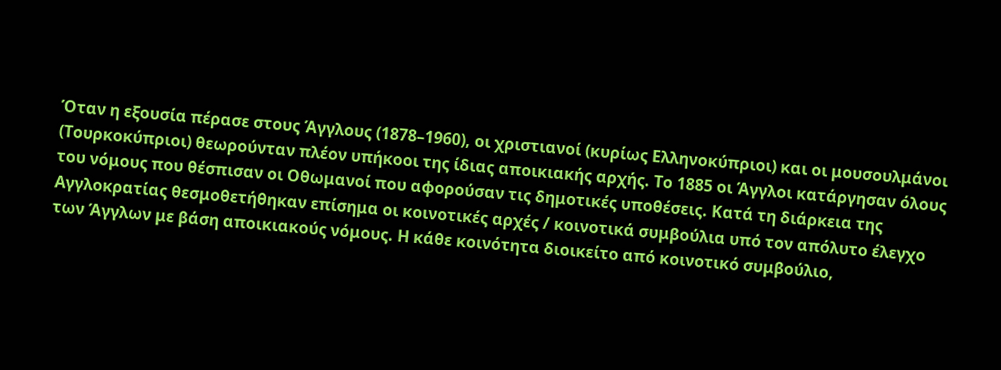Όταν η εξουσία πέρασε στους Άγγλους (1878–1960), οι χριστιανοί (κυρίως Ελληνοκύπριοι) και οι μουσουλμάνοι (Τουρκοκύπριοι) θεωρούνταν πλέον υπήκοοι της ίδιας αποικιακής αρχής. Το 1885 οι Άγγλοι κατάργησαν όλους του νόμους που θέσπισαν οι Οθωμανοί που αφορούσαν τις δημοτικές υποθέσεις. Κατά τη διάρκεια της Αγγλοκρατίας θεσμοθετήθηκαν επίσημα οι κοινοτικές αρχές / κοινοτικά συμβούλια υπό τον απόλυτο έλεγχο των Άγγλων με βάση αποικιακούς νόμους. Η κάθε κοινότητα διοικείτο από κοινοτικό συμβούλιο,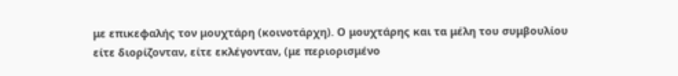με επικεφαλής τον μουχτάρη (κοινοτάρχη). Ο μουχτάρης και τα μέλη του συμβουλίου είτε διορίζονταν, είτε εκλέγονταν, (με περιορισμένο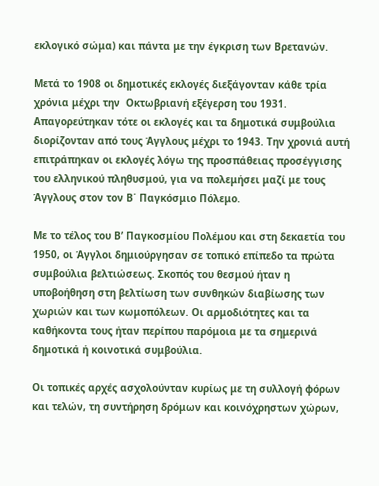εκλογικό σώμα) και πάντα με την έγκριση των Βρετανών.

Μετά το 1908 οι δημοτικές εκλογές διεξάγονταν κάθε τρία χρόνια μέχρι την  Οκτωβριανή εξέγερση του 1931. Απαγορεύτηκαν τότε οι εκλογές και τα δημοτικά συμβούλια διορίζονταν από τους Άγγλους μέχρι το 1943. Την χρονιά αυτή επιτράπηκαν οι εκλογές λόγω της προσπάθειας προσέγγισης του ελληνικού πληθυσμού, για να πολεμήσει μαζί με τους Άγγλους στον τον Β΄ Παγκόσμιο Πόλεμο.

Με το τέλος του Β’ Παγκοσμίου Πολέμου και στη δεκαετία του 1950, οι Άγγλοι δημιούργησαν σε τοπικό επίπεδο τα πρώτα συμβούλια βελτιώσεως. Σκοπός του θεσμού ήταν η υποβοήθηση στη βελτίωση των συνθηκών διαβίωσης των χωριών και των κωμοπόλεων. Οι αρμοδιότητες και τα καθήκοντα τους ήταν περίπου παρόμοια με τα σημερινά δημοτικά ή κοινοτικά συμβούλια.

Οι τοπικές αρχές ασχολούνταν κυρίως με τη συλλογή φόρων και τελών, τη συντήρηση δρόμων και κοινόχρηστων χώρων,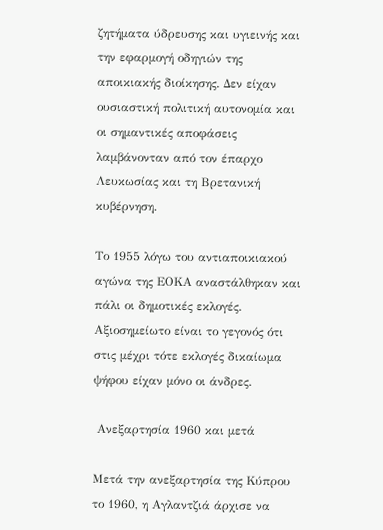ζητήματα ύδρευσης και υγιεινής και την εφαρμογή οδηγιών της αποικιακής διοίκησης. Δεν είχαν ουσιαστική πολιτική αυτονομία και οι σημαντικές αποφάσεις λαμβάνονταν από τον έπαρχο Λευκωσίας και τη Βρετανική κυβέρνηση.

Το 1955 λόγω του αντιαποικιακού αγώνα της ΕΟΚΑ αναστάλθηκαν και πάλι οι δημοτικές εκλογές. Αξιοσημείωτο είναι το γεγονός ότι στις μέχρι τότε εκλογές δικαίωμα ψήφου είχαν μόνο οι άνδρες.

 Ανεξαρτησία 1960 και μετά

Μετά την ανεξαρτησία της Κύπρου το 1960, η Αγλαντζιά άρχισε να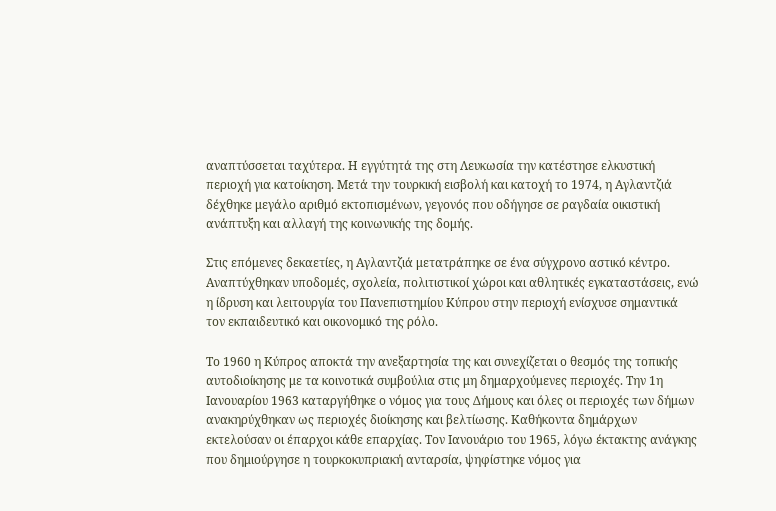αναπτύσσεται ταχύτερα. Η εγγύτητά της στη Λευκωσία την κατέστησε ελκυστική περιοχή για κατοίκηση. Μετά την τουρκική εισβολή και κατοχή το 1974, η Αγλαντζιά δέχθηκε μεγάλο αριθμό εκτοπισμένων, γεγονός που οδήγησε σε ραγδαία οικιστική ανάπτυξη και αλλαγή της κοινωνικής της δομής.

Στις επόμενες δεκαετίες, η Αγλαντζιά μετατράπηκε σε ένα σύγχρονο αστικό κέντρο. Αναπτύχθηκαν υποδομές, σχολεία, πολιτιστικοί χώροι και αθλητικές εγκαταστάσεις, ενώ η ίδρυση και λειτουργία του Πανεπιστημίου Κύπρου στην περιοχή ενίσχυσε σημαντικά τον εκπαιδευτικό και οικονομικό της ρόλο.

Το 1960 η Κύπρος αποκτά την ανεξαρτησία της και συνεχίζεται ο θεσμός της τοπικής αυτοδιοίκησης με τα κοινοτικά συμβούλια στις μη δημαρχούμενες περιοχές. Την 1η Ιανουαρίου 1963 καταργήθηκε ο νόμος για τους Δήμους και όλες οι περιοχές των δήμων ανακηρύχθηκαν ως περιοχές διοίκησης και βελτίωσης. Καθήκοντα δημάρχων εκτελούσαν οι έπαρχοι κάθε επαρχίας. Τον Ιανουάριο του 1965, λόγω έκτακτης ανάγκης που δημιούργησε η τουρκοκυπριακή ανταρσία, ψηφίστηκε νόμος για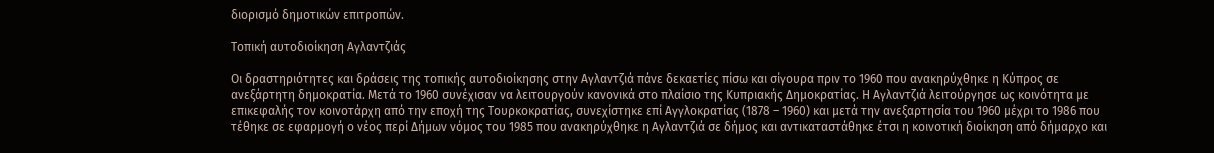διορισμό δημοτικών επιτροπών.

Τοπική αυτοδιοίκηση Αγλαντζιάς

Οι δραστηριότητες και δράσεις της τοπικής αυτοδιοίκησης στην Αγλαντζιά πάνε δεκαετίες πίσω και σίγουρα πριν το 1960 που ανακηρύχθηκε η Κύπρος σε ανεξάρτητη δημοκρατία. Μετά το 1960 συνέχισαν να λειτουργούν κανονικά στο πλαίσιο της Κυπριακής Δημοκρατίας. Η Αγλαντζιά λειτούργησε ως κοινότητα με επικεφαλής τον κοινοτάρχη από την εποχή της Τουρκοκρατίας, συνεχίστηκε επί Αγγλοκρατίας (1878 – 1960) και μετά την ανεξαρτησία του 1960 μέχρι το 1986 που τέθηκε σε εφαρμογή ο νέος περί Δήμων νόμος του 1985 που ανακηρύχθηκε η Αγλαντζιά σε δήμος και αντικαταστάθηκε έτσι η κοινοτική διοίκηση από δήμαρχο και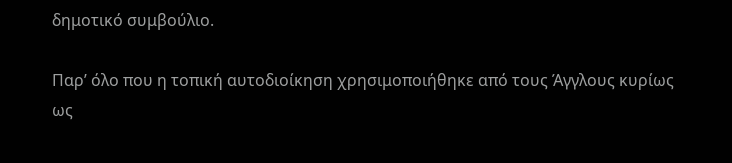δημοτικό συμβούλιο.

Παρ’ όλο που η τοπική αυτοδιοίκηση χρησιμοποιήθηκε από τους Άγγλους κυρίως ως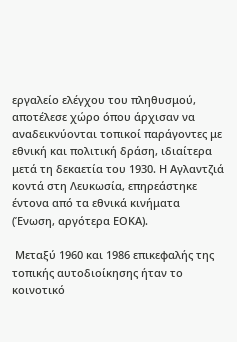εργαλείο ελέγχου του πληθυσμού, αποτέλεσε χώρο όπου άρχισαν να αναδεικνύονται τοπικοί παράγοντες με εθνική και πολιτική δράση, ιδιαίτερα μετά τη δεκαετία του 1930. Η Αγλαντζιά κοντά στη Λευκωσία, επηρεάστηκε έντονα από τα εθνικά κινήματα (Ένωση, αργότερα ΕΟΚΑ).

 Μεταξύ 1960 και 1986 επικεφαλής της τοπικής αυτοδιοίκησης ήταν το κοινοτικό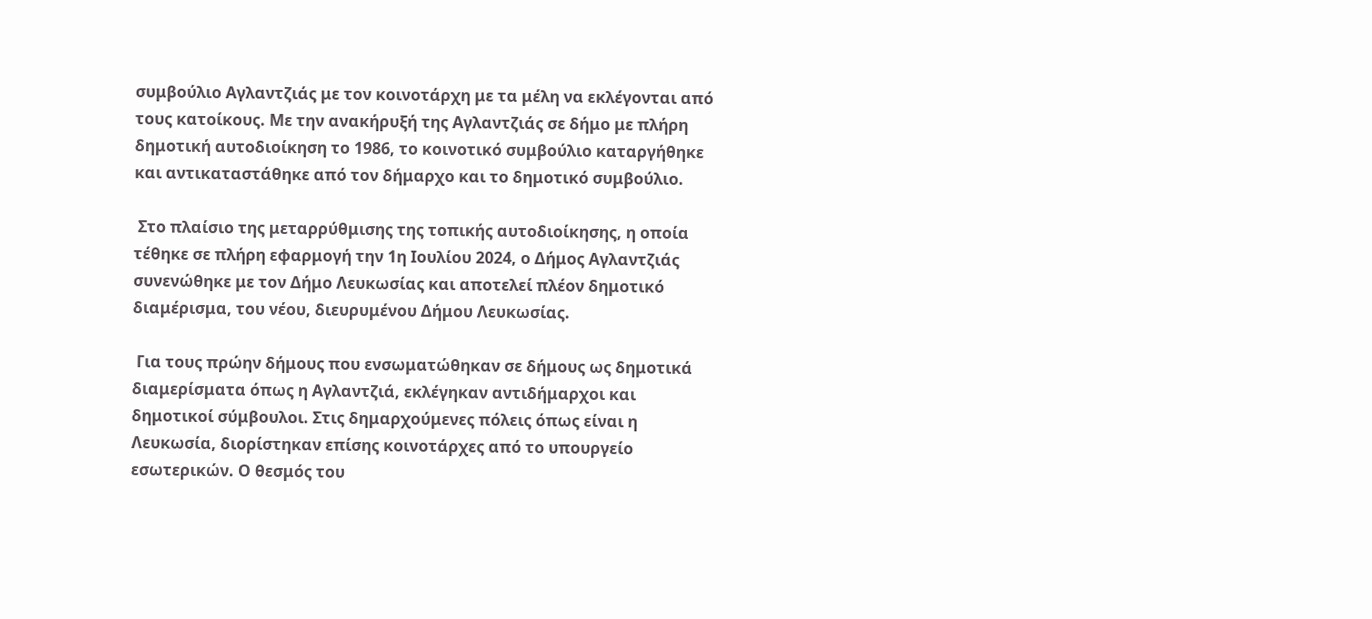συμβούλιο Αγλαντζιάς με τον κοινοτάρχη με τα μέλη να εκλέγονται από τους κατοίκους. Με την ανακήρυξή της Αγλαντζιάς σε δήμο με πλήρη δημοτική αυτοδιοίκηση το 1986, το κοινοτικό συμβούλιο καταργήθηκε και αντικαταστάθηκε από τον δήμαρχο και το δημοτικό συμβούλιο.

 Στο πλαίσιο της μεταρρύθμισης της τοπικής αυτοδιοίκησης, η οποία τέθηκε σε πλήρη εφαρμογή την 1η Ιουλίου 2024, ο Δήμος Αγλαντζιάς συνενώθηκε με τον Δήμο Λευκωσίας και αποτελεί πλέον δημοτικό διαμέρισμα, του νέου, διευρυμένου Δήμου Λευκωσίας.

 Για τους πρώην δήμους που ενσωματώθηκαν σε δήμους ως δημοτικά διαμερίσματα όπως η Αγλαντζιά, εκλέγηκαν αντιδήμαρχοι και δημοτικοί σύμβουλοι. Στις δημαρχούμενες πόλεις όπως είναι η Λευκωσία, διορίστηκαν επίσης κοινοτάρχες από το υπουργείο εσωτερικών. Ο θεσμός του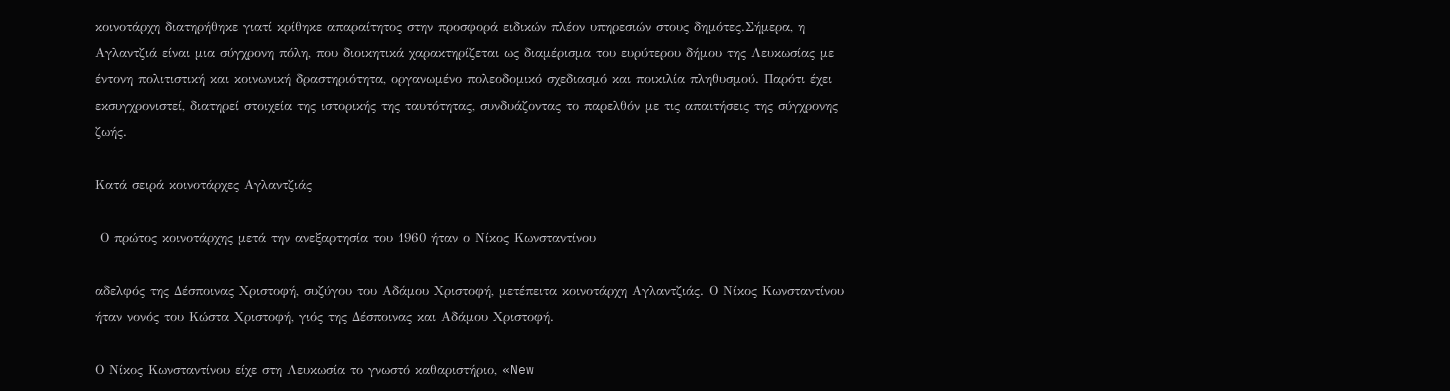κοινοτάρχη διατηρήθηκε γιατί κρίθηκε απαραίτητος στην προσφορά ειδικών πλέον υπηρεσιών στους δημότες.Σήμερα, η Αγλαντζιά είναι μια σύγχρονη πόλη, που διοικητικά χαρακτηρίζεται ως διαμέρισμα του ευρύτερου δήμου της Λευκωσίας με έντονη πολιτιστική και κοινωνική δραστηριότητα, οργανωμένο πολεοδομικό σχεδιασμό και ποικιλία πληθυσμού. Παρότι έχει εκσυγχρονιστεί, διατηρεί στοιχεία της ιστορικής της ταυτότητας, συνδυάζοντας το παρελθόν με τις απαιτήσεις της σύγχρονης ζωής.

Κατά σειρά κοινοτάρχες Αγλαντζιάς

 Ο πρώτος κοινοτάρχης μετά την ανεξαρτησία του 1960 ήταν ο Νίκος Κωνσταντίνου

αδελφός της Δέσποινας Χριστοφή, συζύγου του Αδάμου Χριστοφή, μετέπειτα κοινοτάρχη Αγλαντζιάς. Ο Νίκος Κωνσταντίνου ήταν νονός του Κώστα Χριστοφή, γιός της Δέσποινας και Αδάμου Χριστοφή.

Ο Νίκος Κωνσταντίνου είχε στη Λευκωσία το γνωστό καθαριστήριο, «New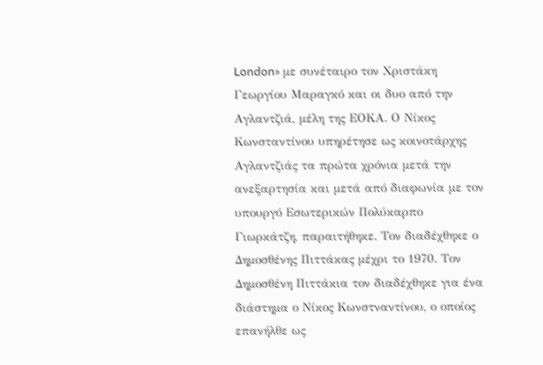London» με συνέταιρο τον Χριστάκη Γεωργίου Μαραγκό και οι δυο από την Αγλαντζιά, μέλη της ΕΟΚΑ. Ο Νίκος Κωνσταντίνου υπηρέτησε ως κοινοτάρχης Αγλαντζιάς τα πρώτα χρόνια μετά την ανεξαρτησία και μετά από διαφωνία με τον υπουργό Εσωτερικών Πολύκαρπο Γιωρκάτζη, παραιτήθηκε. Τον διαδέχθηκε ο Δημοσθένης Πιττάκας μέχρι το 1970. Τον Δημοσθένη Πιττάκια τον διαδέχθηκε για ένα διάστημα ο Νίκος Κωνστναντίνου, ο οποίος επανήλθε ως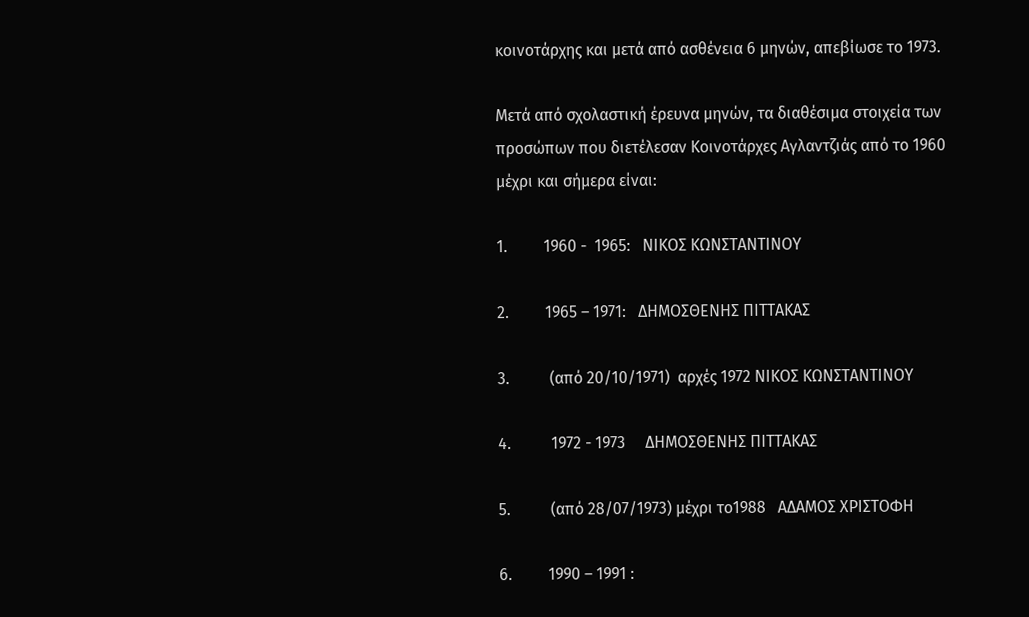κοινοτάρχης και μετά από ασθένεια 6 μηνών, απεβίωσε το 1973.

Μετά από σχολαστική έρευνα μηνών, τα διαθέσιμα στοιχεία των προσώπων που διετέλεσαν Κοινοτάρχες Αγλαντζιάς από το 1960 μέχρι και σήμερα είναι:

1.         1960 -  1965:   ΝΙΚΟΣ ΚΩΝΣΤΑΝΤΙΝΟΥ

2.         1965 – 1971:   ΔΗΜΟΣΘΕΝΗΣ ΠΙΤΤΑΚΑΣ

3.          (από 20/10/1971)  αρχές 1972 ΝΙΚΟΣ ΚΩΝΣΤΑΝΤΙΝΟΥ

4.          1972 - 1973     ΔΗΜΟΣΘΕΝΗΣ ΠΙΤΤΑΚΑΣ

5.          (από 28/07/1973) μέχρι το1988   ΑΔΑΜΟΣ ΧΡΙΣΤΟΦΗ

6.         1990 – 1991 :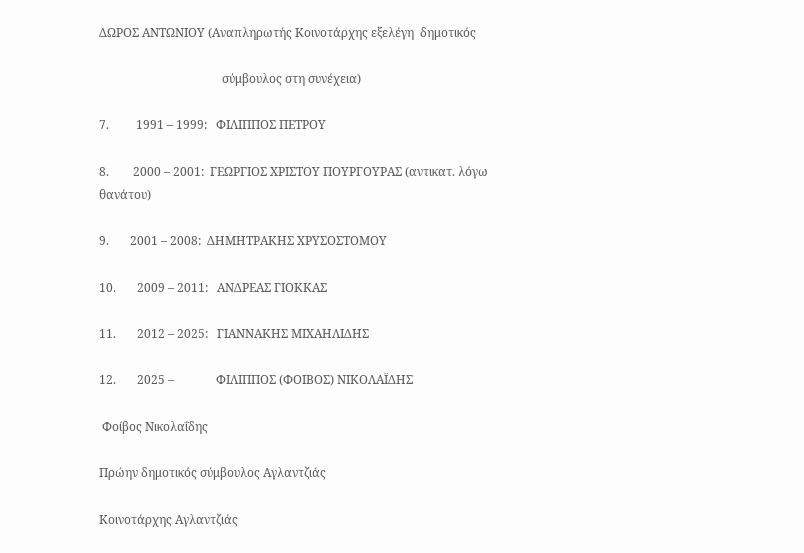ΔΩΡΟΣ ΑΝΤΩΝΙΟΥ (Αναπληρωτής Κοινοτάρχης εξελέγη  δημοτικός

                                         σύμβουλος στη συνέχεια)

7.         1991 – 1999:   ΦΙΛΙΠΠΟΣ ΠΕΤΡΟΥ

8.        2000 – 2001:  ΓΕΩΡΓΙΟΣ ΧΡΙΣΤΟΥ ΠΟΥΡΓΟΥΡΑΣ (αντικατ. λόγω θανάτου)

9.       2001 – 2008:  ΔΗΜΗΤΡΑΚΗΣ ΧΡΥΣΟΣΤΟΜΟΥ

10.       2009 – 2011:   ΑΝΔΡΕΑΣ ΓΙΟΚΚΑΣ

11.       2012 – 2025:   ΓΙΑΝΝΑΚΗΣ ΜΙΧΑΗΛΙΔΗΣ

12.       2025 –              ΦΙΛΙΠΠΟΣ (ΦΟΙΒΟΣ) ΝΙΚΟΛΑΪΔΗΣ

 Φοίβος Νικολαΐδης

Πρώην δημοτικός σύμβουλος Αγλαντζιάς

Κοινοτάρχης Αγλαντζιάς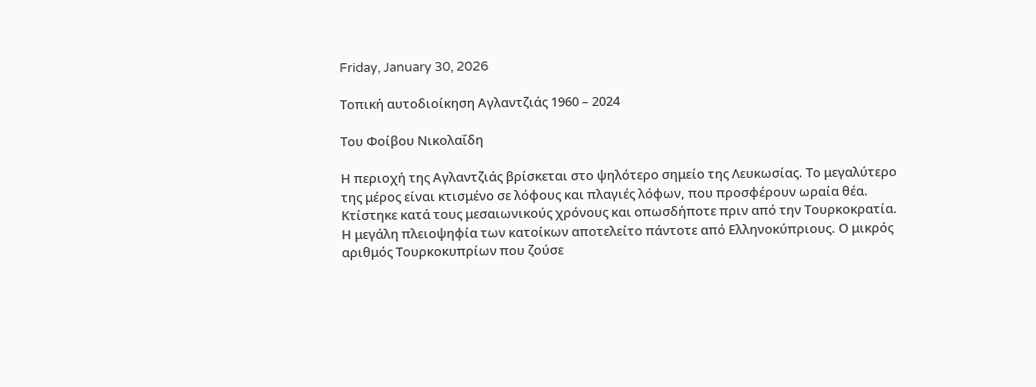Friday, January 30, 2026

Τοπική αυτοδιοίκηση Αγλαντζιάς 1960 – 2024

Του Φοίβου Νικολαΐδη

Η περιοχή της Αγλαντζιάς βρίσκεται στο ψηλότερο σημείο της Λευκωσίας. Το μεγαλύτερο της μέρος είναι κτισμένο σε λόφους και πλαγιές λόφων, που προσφέρουν ωραία θέα. Κτίστηκε κατά τους μεσαιωνικούς χρόνους και οπωσδήποτε πριν από την Τουρκοκρατία. Η μεγάλη πλειοψηφία των κατοίκων αποτελείτο πάντοτε από Ελληνοκύπριους. Ο μικρός αριθμός Τουρκοκυπρίων που ζούσε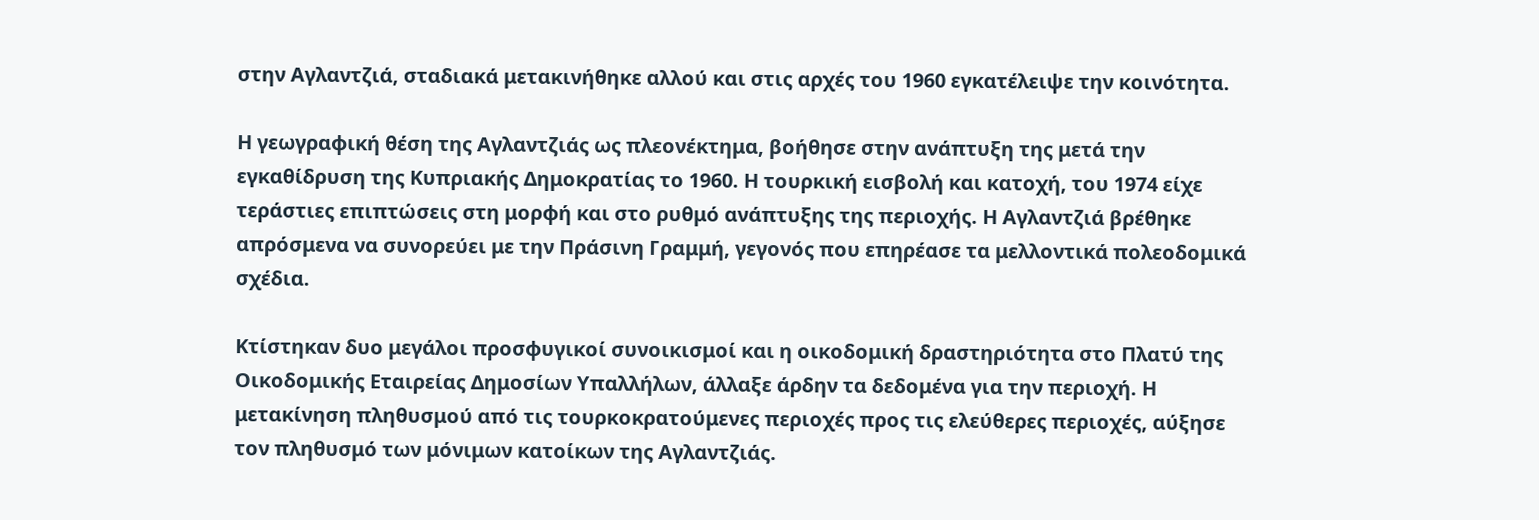στην Αγλαντζιά, σταδιακά μετακινήθηκε αλλού και στις αρχές του 1960 εγκατέλειψε την κοινότητα.

Η γεωγραφική θέση της Αγλαντζιάς ως πλεονέκτημα, βοήθησε στην ανάπτυξη της μετά την εγκαθίδρυση της Κυπριακής Δημοκρατίας το 1960. Η τουρκική εισβολή και κατοχή, του 1974 είχε τεράστιες επιπτώσεις στη μορφή και στο ρυθμό ανάπτυξης της περιοχής. Η Αγλαντζιά βρέθηκε απρόσμενα να συνορεύει με την Πράσινη Γραμμή, γεγονός που επηρέασε τα μελλοντικά πολεοδομικά σχέδια.

Κτίστηκαν δυο μεγάλοι προσφυγικοί συνοικισμοί και η οικοδομική δραστηριότητα στο Πλατύ της Οικοδομικής Εταιρείας Δημοσίων Υπαλλήλων, άλλαξε άρδην τα δεδομένα για την περιοχή. Η μετακίνηση πληθυσμού από τις τουρκοκρατούμενες περιοχές προς τις ελεύθερες περιοχές, αύξησε τον πληθυσμό των μόνιμων κατοίκων της Αγλαντζιάς.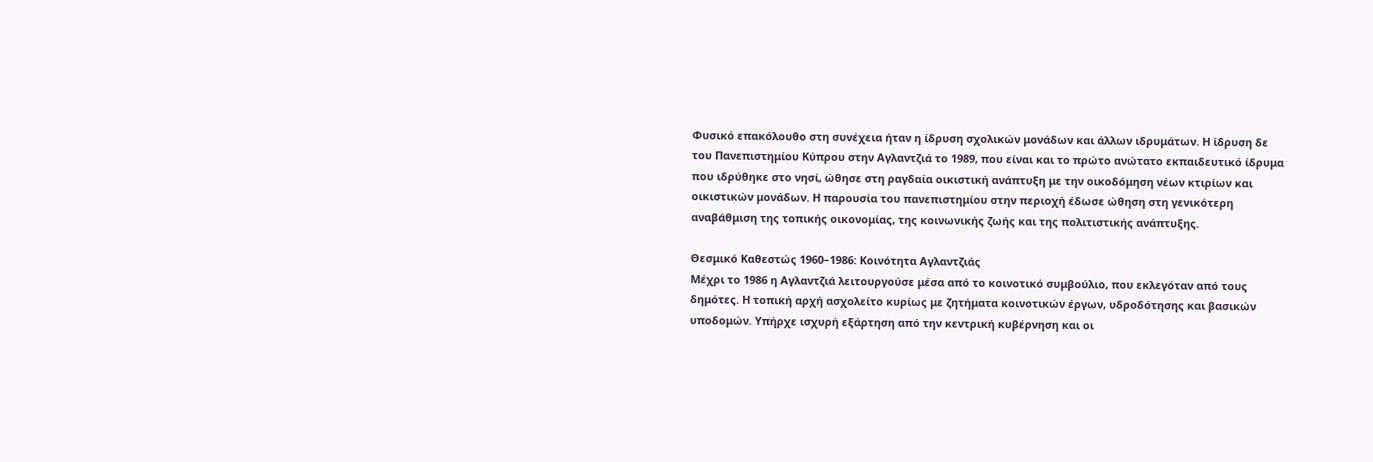Φυσικό επακόλουθο στη συνέχεια ήταν η ίδρυση σχολικών μονάδων και άλλων ιδρυμάτων. Η ίδρυση δε του Πανεπιστημίου Κύπρου στην Αγλαντζιά το 1989, που είναι και το πρώτο ανώτατο εκπαιδευτικό ίδρυμα που ιδρύθηκε στο νησί, ώθησε στη ραγδαία οικιστική ανάπτυξη με την οικοδόμηση νέων κτιρίων και οικιστικών μονάδων. Η παρουσία του πανεπιστημίου στην περιοχή έδωσε ώθηση στη γενικότερη αναβάθμιση της τοπικής οικονομίας, της κοινωνικής ζωής και της πολιτιστικής ανάπτυξης.

Θεσμικό Καθεστώς 1960–1986: Κοινότητα Αγλαντζιάς
Μέχρι το 1986 η Αγλαντζιά λειτουργούσε μέσα από το κοινοτικό συμβούλιο, που εκλεγόταν από τους δημότες. Η τοπική αρχή ασχολείτο κυρίως με ζητήματα κοινοτικών έργων, υδροδότησης και βασικών υποδομών. Υπήρχε ισχυρή εξάρτηση από την κεντρική κυβέρνηση και οι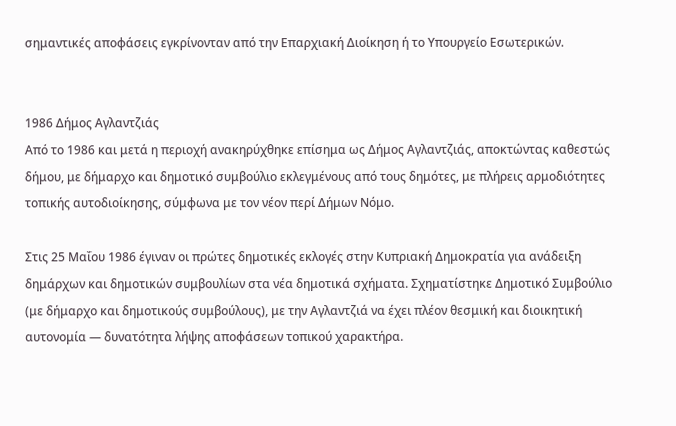σημαντικές αποφάσεις εγκρίνονταν από την Επαρχιακή Διοίκηση ή το Υπουργείο Εσωτερικών.


1986 Δήμος Αγλαντζιάς
Από το 1986 και μετά η περιοχή ανακηρύχθηκε επίσημα ως Δήμος Αγλαντζιάς, αποκτώντας καθεστώς δήμου, με δήμαρχο και δημοτικό συμβούλιο εκλεγμένους από τους δημότες, με πλήρεις αρμοδιότητες τοπικής αυτοδιοίκησης, σύμφωνα με τον νέον περί Δήμων Νόμο.

Στις 25 Μαΐου 1986 έγιναν οι πρώτες δημοτικές εκλογές στην Κυπριακή Δημοκρατία για ανάδειξη δημάρχων και δημοτικών συμβουλίων στα νέα δημοτικά σχήματα. Σχηματίστηκε Δημοτικό Συμβούλιο (με δήμαρχο και δημοτικούς συμβούλους), με την Αγλαντζιά να έχει πλέον θεσμική και διοικητική αυτονομία — δυνατότητα λήψης αποφάσεων τοπικού χαρακτήρα.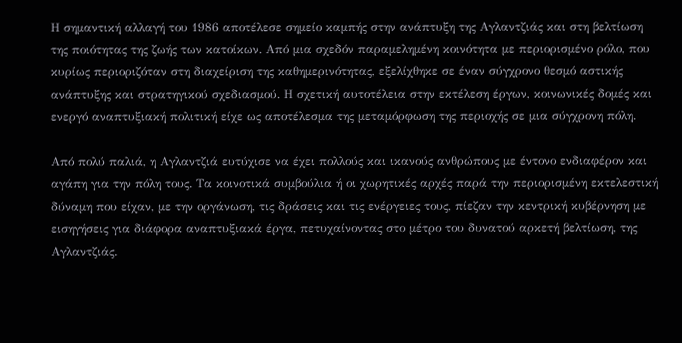Η σημαντική αλλαγή του 1986 αποτέλεσε σημείο καμπής στην ανάπτυξη της Αγλαντζιάς και στη βελτίωση της ποιότητας της ζωής των κατοίκων. Από μια σχεδόν παραμελημένη κοινότητα με περιορισμένο ρόλο, που κυρίως περιοριζόταν στη διαχείριση της καθημερινότητας, εξελίχθηκε σε έναν σύγχρονο θεσμό αστικής ανάπτυξης και στρατηγικού σχεδιασμού. Η σχετική αυτοτέλεια στην εκτέλεση έργων, κοινωνικές δομές και ενεργό αναπτυξιακή πολιτική είχε ως αποτέλεσμα της μεταμόρφωση της περιοχής σε μια σύγχρονη πόλη.

Από πολύ παλιά, η Αγλαντζιά ευτύχισε να έχει πολλούς και ικανούς ανθρώπους με έντονο ενδιαφέρον και αγάπη για την πόλη τους. Τα κοινοτικά συμβούλια ή οι χωρητικές αρχές παρά την περιορισμένη εκτελεστική δύναμη που είχαν, με την οργάνωση, τις δράσεις και τις ενέργειες τους, πίεζαν την κεντρική κυβέρνηση με εισηγήσεις για διάφορα αναπτυξιακά έργα, πετυχαίνοντας στο μέτρο του δυνατού αρκετή βελτίωση, της Αγλαντζιάς.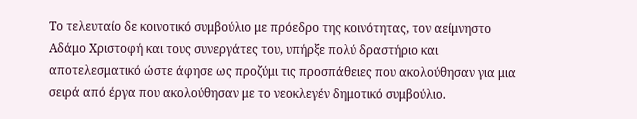Το τελευταίο δε κοινοτικό συμβούλιο με πρόεδρο της κοινότητας, τον αείμνηστο Αδάμο Χριστοφή και τους συνεργάτες του, υπήρξε πολύ δραστήριο και αποτελεσματικό ώστε άφησε ως προζύμι τις προσπάθειες που ακολούθησαν για μια σειρά από έργα που ακολούθησαν με το νεοκλεγέν δημοτικό συμβούλιο.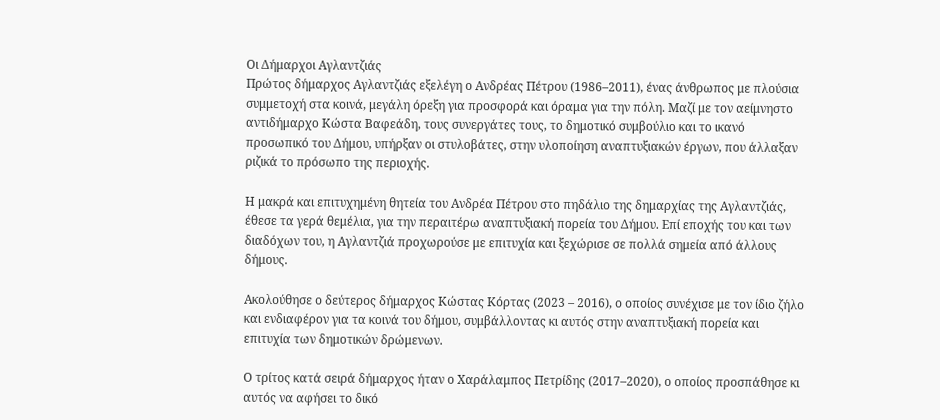Οι Δήμαρχοι Αγλαντζιάς
Πρώτος δήμαρχος Αγλαντζιάς εξελέγη ο Ανδρέας Πέτρου (1986–2011), ένας άνθρωπος με πλούσια συμμετοχή στα κοινά, μεγάλη όρεξη για προσφορά και όραμα για την πόλη. Μαζί με τον αείμνηστο αντιδήμαρχο Κώστα Βαφεάδη, τους συνεργάτες τους, το δημοτικό συμβούλιο και το ικανό προσωπικό του Δήμου, υπήρξαν οι στυλοβάτες, στην υλοποίηση αναπτυξιακών έργων, που άλλαξαν ριζικά το πρόσωπο της περιοχής.

Η μακρά και επιτυχημένη θητεία του Ανδρέα Πέτρου στο πηδάλιο της δημαρχίας της Αγλαντζιάς, έθεσε τα γερά θεμέλια, για την περαιτέρω αναπτυξιακή πορεία του Δήμου. Επί εποχής του και των διαδόχων του, η Αγλαντζιά προχωρούσε με επιτυχία και ξεχώρισε σε πολλά σημεία από άλλους δήμους.

Ακολούθησε ο δεύτερος δήμαρχος Κώστας Κόρτας (2023 – 2016), ο οποίος συνέχισε με τον ίδιο ζήλο και ενδιαφέρον για τα κοινά του δήμου, συμβάλλοντας κι αυτός στην αναπτυξιακή πορεία και επιτυχία των δημοτικών δρώμενων.

Ο τρίτος κατά σειρά δήμαρχος ήταν ο Χαράλαμπος Πετρίδης (2017–2020), ο οποίος προσπάθησε κι αυτός να αφήσει το δικό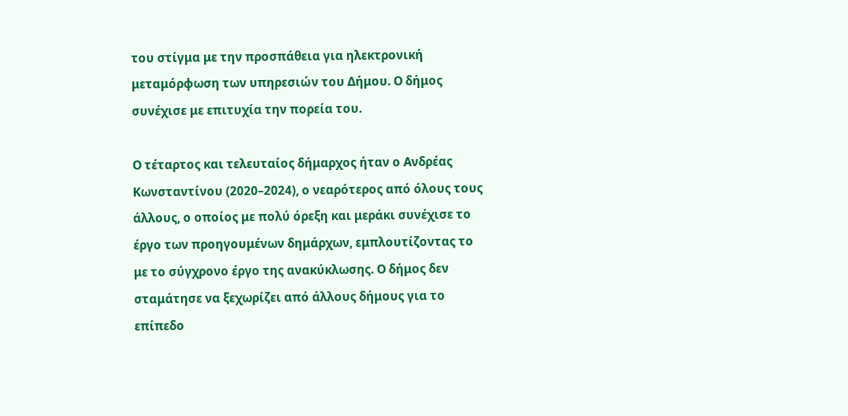του στίγμα με την προσπάθεια για ηλεκτρονική μεταμόρφωση των υπηρεσιών του Δήμου. Ο δήμος συνέχισε με επιτυχία την πορεία του.

Ο τέταρτος και τελευταίος δήμαρχος ήταν ο Ανδρέας Κωνσταντίνου (2020–2024), ο νεαρότερος από όλους τους άλλους, ο οποίος με πολύ όρεξη και μεράκι συνέχισε το έργο των προηγουμένων δημάρχων, εμπλουτίζοντας το με το σύγχρονο έργο της ανακύκλωσης. Ο δήμος δεν σταμάτησε να ξεχωρίζει από άλλους δήμους για το επίπεδο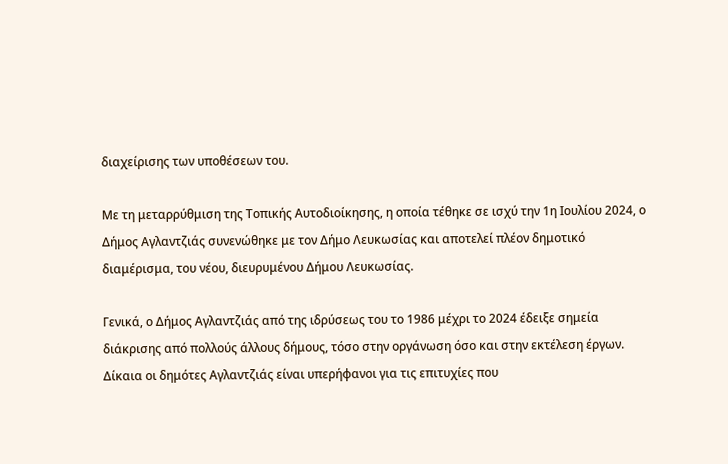διαχείρισης των υποθέσεων του.

Με τη μεταρρύθμιση της Τοπικής Αυτοδιοίκησης, η οποία τέθηκε σε ισχύ την 1η Ιουλίου 2024, ο Δήμος Αγλαντζιάς συνενώθηκε με τον Δήμο Λευκωσίας και αποτελεί πλέον δημοτικό διαμέρισμα, του νέου, διευρυμένου Δήμου Λευκωσίας.

Γενικά, ο Δήμος Αγλαντζιάς από της ιδρύσεως του το 1986 μέχρι το 2024 έδειξε σημεία διάκρισης από πολλούς άλλους δήμους, τόσο στην οργάνωση όσο και στην εκτέλεση έργων. Δίκαια οι δημότες Αγλαντζιάς είναι υπερήφανοι για τις επιτυχίες που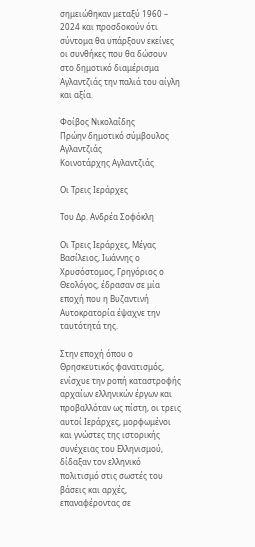σημειώθηκαν μεταξύ 1960 – 2024 και προσδοκούν ότι σύντομα θα υπάρξουν εκείνες οι συνθήκες που θα δώσουν στο δημοτικό διαμέρισμα Αγλαντζιάς την παλιά του αίγλη και αξία.

Φοίβος Νικολαΐδης
Πρώην δημοτικό σύμβουλος Αγλαντζιάς
Κοινοτάρχης Αγλαντζιάς

Οι Τρεις Ιεράρχες

Του Δρ. Ανδρέα Σοφόκλη

Οι Τρεις Ιεράρχες, Μέγας Βασίλειος, Ιωάννης ο Χρυσόστομος, Γρηγόριος ο Θεολόγος, έδρασαν σε μία εποχή που η Βυζαντινή Αυτοκρατορία έψαχνε την ταυτότητά της.

Στην εποχή όπου ο Θρησκευτικός φανατισμός, ενίσχυε την ροπή καταστροφής αρχαίων ελληνικών έργων και προβαλλόταν ως πίστη, οι τρεις αυτοί Ιεράρχες, μορφωμένοι και γνώστες της ιστορικής συνέχειας του Ελληνισμού, δίδαξαν τον ελληνικό πολιτισμό στις σωστές του βάσεις και αρχές, επαναφέροντας σε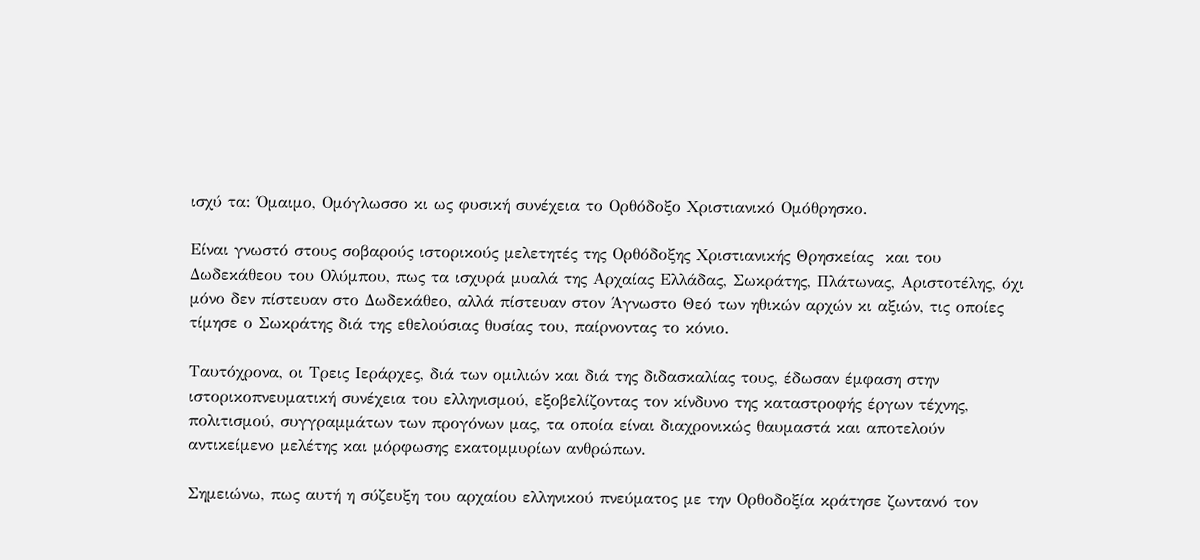ισχύ τα: Όμαιμο, Ομόγλωσσο κι ως φυσική συνέχεια το Ορθόδοξο Χριστιανικό Ομόθρησκο.

Είναι γνωστό στους σοβαρούς ιστορικούς μελετητές της Ορθόδοξης Χριστιανικής Θρησκείας  και του Δωδεκάθεου του Ολύμπου, πως τα ισχυρά μυαλά της Αρχαίας Ελλάδας, Σωκράτης, Πλάτωνας, Αριστοτέλης, όχι μόνο δεν πίστευαν στο Δωδεκάθεο, αλλά πίστευαν στον Άγνωστο Θεό των ηθικών αρχών κι αξιών, τις οποίες τίμησε ο Σωκράτης διά της εθελούσιας θυσίας του, παίρνοντας το κόνιο.

Ταυτόχρονα, οι Τρεις Ιεράρχες, διά των ομιλιών και διά της διδασκαλίας τους, έδωσαν έμφαση στην ιστορικοπνευματική συνέχεια του ελληνισμού, εξοβελίζοντας τον κίνδυνο της καταστροφής έργων τέχνης, πολιτισμού, συγγραμμάτων των προγόνων μας, τα οποία είναι διαχρονικώς θαυμαστά και αποτελούν αντικείμενο μελέτης και μόρφωσης εκατομμυρίων ανθρώπων.

Σημειώνω, πως αυτή η σύζευξη του αρχαίου ελληνικού πνεύματος με την Ορθοδοξία κράτησε ζωντανό τον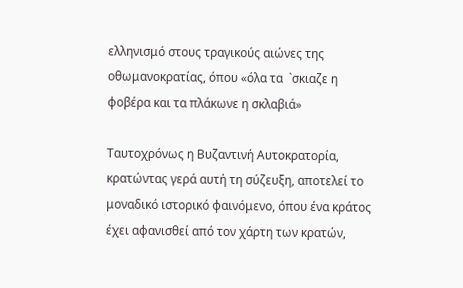ελληνισμό στους τραγικούς αιώνες της οθωμανοκρατίας, όπου «όλα τα  `σκιαζε η φοβέρα και τα πλάκωνε η σκλαβιά»

Ταυτοχρόνως η Βυζαντινή Αυτοκρατορία, κρατώντας γερά αυτή τη σύζευξη, αποτελεί το μοναδικό ιστορικό φαινόμενο, όπου ένα κράτος έχει αφανισθεί από τον χάρτη των κρατών,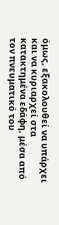όμως, εξακολουθεί να υπάρχει και να κυριαρχεί στα κατακτημένα εδάφη, μέσα από τον πνευματικό του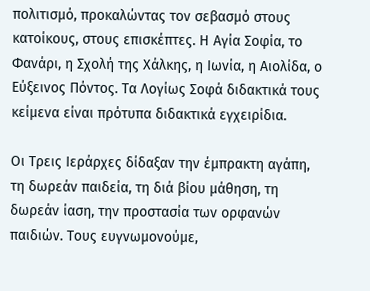πολιτισμό, προκαλώντας τον σεβασμό στους κατοίκους, στους επισκέπτες. Η Αγία Σοφία, το Φανάρι, η Σχολή της Χάλκης, η Ιωνία, η Αιολίδα, ο Εύξεινος Πόντος. Τα Λογίως Σοφά διδακτικά τους κείμενα είναι πρότυπα διδακτικά εγχειρίδια.

Οι Τρεις Ιεράρχες δίδαξαν την έμπρακτη αγάπη, τη δωρεάν παιδεία, τη διά βίου μάθηση, τη δωρεάν ίαση, την προστασία των ορφανών παιδιών. Τους ευγνωμονούμε,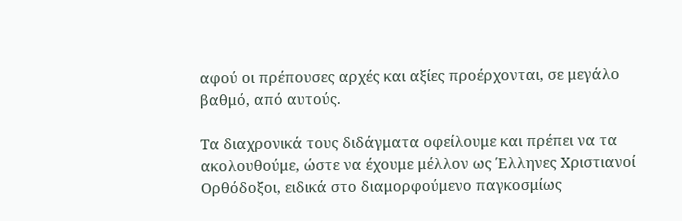αφού οι πρέπουσες αρχές και αξίες προέρχονται, σε μεγάλο βαθμό, από αυτούς.

Τα διαχρονικά τους διδάγματα οφείλουμε και πρέπει να τα ακολουθούμε, ώστε να έχουμε μέλλον ως Έλληνες Χριστιανοί Ορθόδοξοι, ειδικά στο διαμορφούμενο παγκοσμίως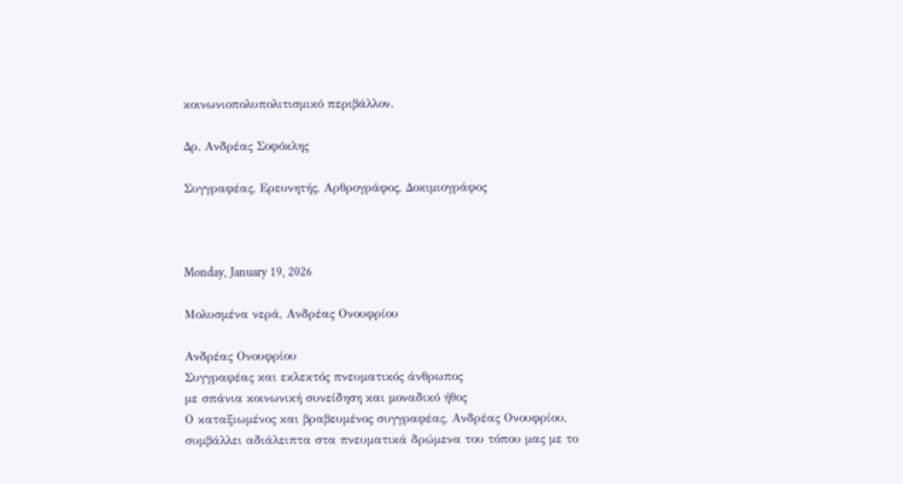κοινωνιοπολυπολιτισμικό περιβάλλον.

Δρ. Ανδρέας Σοφόκλης

Συγγραφέας, Ερευνητής, Αρθρογράφος, Δοκιμιογράφος



Monday, January 19, 2026

Μολυσμένα νερά, Ανδρέας Ονουφρίου

Ανδρέας Ονουφρίου
Συγγραφέας και εκλεκτός πνευματικός άνθρωπος
με σπάνια κοινωνική συνείδηση και μοναδικό ήθος
Ο καταξιωμένος και βραβευμένος συγγραφέας, Ανδρέας Ονουφρίου, συμβάλλει αδιάλειπτα στα πνευματικά δρώμενα του τόπου μας με το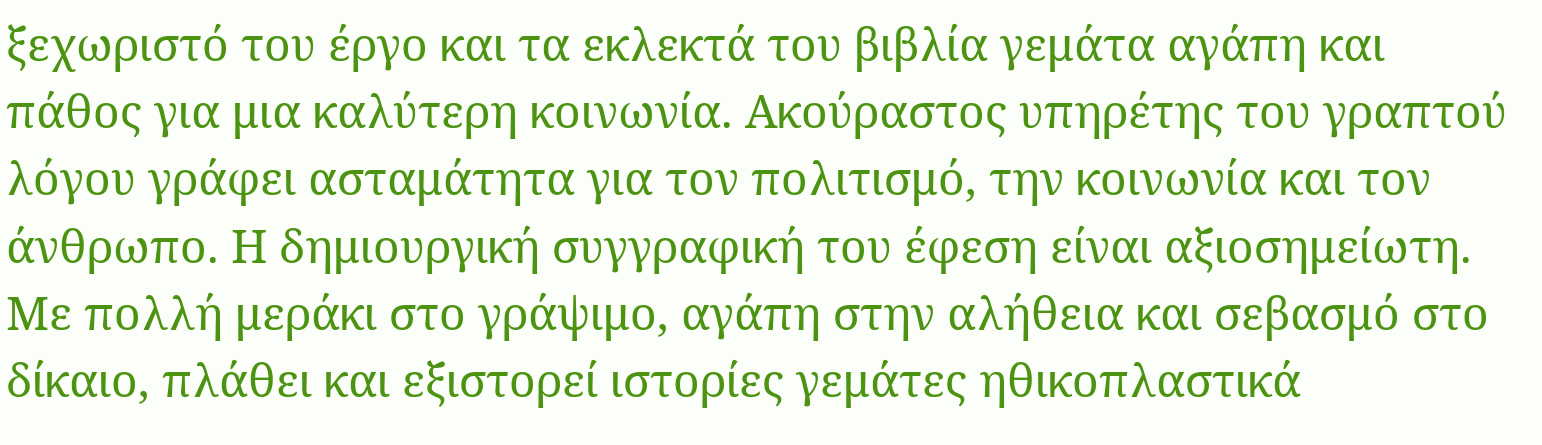ξεχωριστό του έργο και τα εκλεκτά του βιβλία γεμάτα αγάπη και πάθος για μια καλύτερη κοινωνία. Ακούραστος υπηρέτης του γραπτού λόγου γράφει ασταμάτητα για τον πολιτισμό, την κοινωνία και τον άνθρωπο. Η δημιουργική συγγραφική του έφεση είναι αξιοσημείωτη. Με πολλή μεράκι στο γράψιμο, αγάπη στην αλήθεια και σεβασμό στο δίκαιο, πλάθει και εξιστορεί ιστορίες γεμάτες ηθικοπλαστικά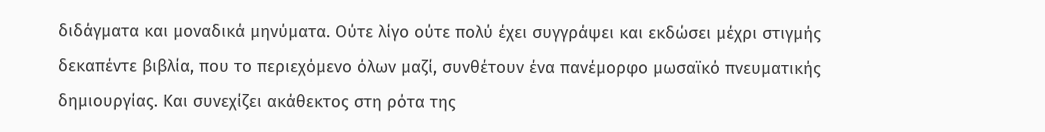διδάγματα και μοναδικά μηνύματα. Ούτε λίγο ούτε πολύ έχει συγγράψει και εκδώσει μέχρι στιγμής δεκαπέντε βιβλία, που το περιεχόμενο όλων μαζί, συνθέτουν ένα πανέμορφο μωσαϊκό πνευματικής δημιουργίας. Και συνεχίζει ακάθεκτος στη ρότα της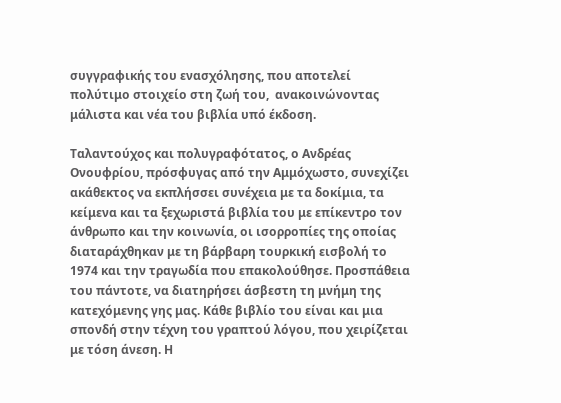συγγραφικής του ενασχόλησης, που αποτελεί πολύτιμο στοιχείο στη ζωή του,  ανακοινώνοντας μάλιστα και νέα του βιβλία υπό έκδοση.

Ταλαντούχος και πολυγραφότατος, ο Ανδρέας Ονουφρίου, πρόσφυγας από την Αμμόχωστο, συνεχίζει ακάθεκτος να εκπλήσσει συνέχεια με τα δοκίμια, τα κείμενα και τα ξεχωριστά βιβλία του με επίκεντρο τον άνθρωπο και την κοινωνία, οι ισορροπίες της οποίας διαταράχθηκαν με τη βάρβαρη τουρκική εισβολή το 1974 και την τραγωδία που επακολούθησε. Προσπάθεια του πάντοτε, να διατηρήσει άσβεστη τη μνήμη της κατεχόμενης γης μας. Κάθε βιβλίο του είναι και μια σπονδή στην τέχνη του γραπτού λόγου, που χειρίζεται με τόση άνεση. Η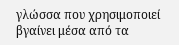γλώσσα που χρησιμοποιεί βγαίνει μέσα από τα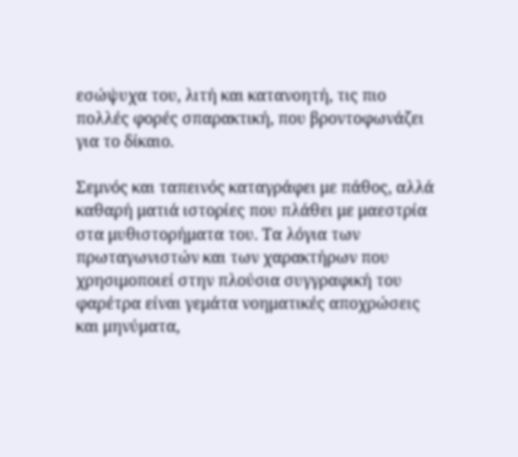εσώψυχα του, λιτή και κατανοητή, τις πιο πολλές φορές σπαρακτική, που βροντοφωνάζει για το δίκαιο.

Σεμνός και ταπεινός καταγράφει με πάθος, αλλά καθαρή ματιά ιστορίες που πλάθει με μαεστρία στα μυθιστορήματα του. Τα λόγια των πρωταγωνιστών και των χαρακτήρων που χρησιμοποιεί στην πλούσια συγγραφική του φαρέτρα είναι γεμάτα νοηματικές αποχρώσεις και μηνύματα,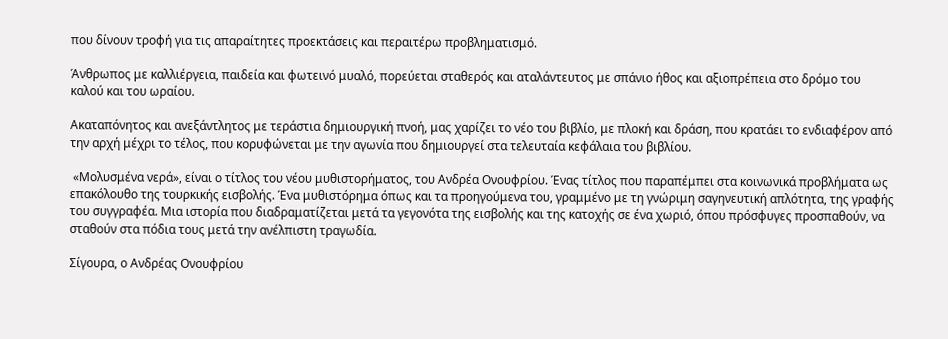που δίνουν τροφή για τις απαραίτητες προεκτάσεις και περαιτέρω προβληματισμό.

Άνθρωπος με καλλιέργεια, παιδεία και φωτεινό μυαλό, πορεύεται σταθερός και αταλάντευτος με σπάνιο ήθος και αξιοπρέπεια στο δρόμο του καλού και του ωραίου.

Ακαταπόνητος και ανεξάντλητος με τεράστια δημιουργική πνοή, μας χαρίζει το νέο του βιβλίο, με πλοκή και δράση, που κρατάει το ενδιαφέρον από την αρχή μέχρι το τέλος, που κορυφώνεται με την αγωνία που δημιουργεί στα τελευταία κεφάλαια του βιβλίου.

 «Μολυσμένα νερά», είναι ο τίτλος του νέου μυθιστορήματος, του Ανδρέα Ονουφρίου. Ένας τίτλος που παραπέμπει στα κοινωνικά προβλήματα ως επακόλουθο της τουρκικής εισβολής. Ένα μυθιστόρημα όπως και τα προηγούμενα του, γραμμένο με τη γνώριμη σαγηνευτική απλότητα, της γραφής του συγγραφέα. Μια ιστορία που διαδραματίζεται μετά τα γεγονότα της εισβολής και της κατοχής σε ένα χωριό, όπου πρόσφυγες προσπαθούν, να σταθούν στα πόδια τους μετά την ανέλπιστη τραγωδία.

Σίγουρα, ο Ανδρέας Ονουφρίου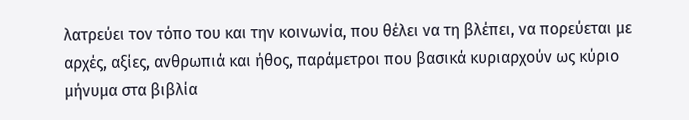λατρεύει τον τόπο του και την κοινωνία, που θέλει να τη βλέπει, να πορεύεται με αρχές, αξίες, ανθρωπιά και ήθος, παράμετροι που βασικά κυριαρχούν ως κύριο μήνυμα στα βιβλία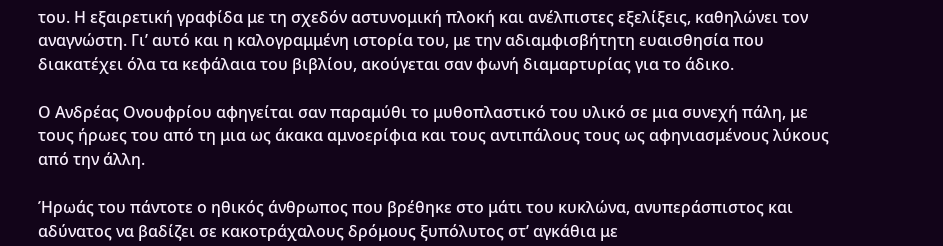του. Η εξαιρετική γραφίδα με τη σχεδόν αστυνομική πλοκή και ανέλπιστες εξελίξεις, καθηλώνει τον αναγνώστη. Γι’ αυτό και η καλογραμμένη ιστορία του, με την αδιαμφισβήτητη ευαισθησία που διακατέχει όλα τα κεφάλαια του βιβλίου, ακούγεται σαν φωνή διαμαρτυρίας για το άδικο.

Ο Ανδρέας Ονουφρίου αφηγείται σαν παραμύθι το μυθοπλαστικό του υλικό σε μια συνεχή πάλη, με τους ήρωες του από τη μια ως άκακα αμνοερίφια και τους αντιπάλους τους ως αφηνιασμένους λύκους από την άλλη.

Ήρωάς του πάντοτε ο ηθικός άνθρωπος που βρέθηκε στο μάτι του κυκλώνα, ανυπεράσπιστος και αδύνατος να βαδίζει σε κακοτράχαλους δρόμους ξυπόλυτος στ’ αγκάθια με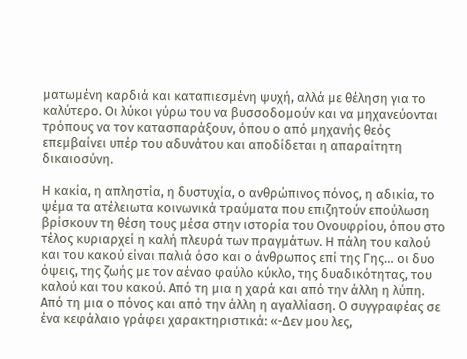ματωμένη καρδιά και καταπιεσμένη ψυχή, αλλά με θέληση για το καλύτερο. Οι λύκοι γύρω του να βυσσοδομούν και να μηχανεύονται τρόπους να τον κατασπαράξουν, όπου ο από μηχανής θεός επεμβαίνει υπέρ του αδυνάτου και αποδίδεται η απαραίτητη δικαιοσύνη.

Η κακία, η απληστία, η δυστυχία, ο ανθρώπινος πόνος, η αδικία, το ψέμα τα ατέλειωτα κοινωνικά τραύματα που επιζητούν επούλωση βρίσκουν τη θέση τους μέσα στην ιστορία του Ονουφρίου, όπου στο τέλος κυριαρχεί η καλή πλευρά των πραγμάτων. Η πάλη του καλού και του κακού είναι παλιά όσο και ο άνθρωπος επί της Γης… οι δυο όψεις, της ζωής με τον αέναο φαύλο κύκλο, της δυαδικότητας, του καλού και του κακού. Από τη μια η χαρά και από την άλλη η λύπη. Από τη μια ο πόνος και από την άλλη η αγαλλίαση. Ο συγγραφέας σε ένα κεφάλαιο γράφει χαρακτηριστικά: «-Δεν μου λες,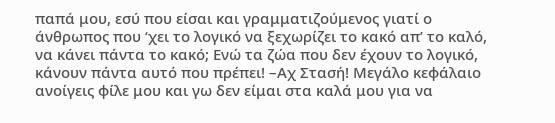παπά μου, εσύ που είσαι και γραμματιζούμενος γιατί ο άνθρωπος που ‘χει το λογικό να ξεχωρίζει το κακό απ’ το καλό, να κάνει πάντα το κακό; Ενώ τα ζώα που δεν έχουν το λογικό, κάνουν πάντα αυτό που πρέπει! –Αχ Στασή! Μεγάλο κεφάλαιο ανοίγεις φίλε μου και γω δεν είμαι στα καλά μου για να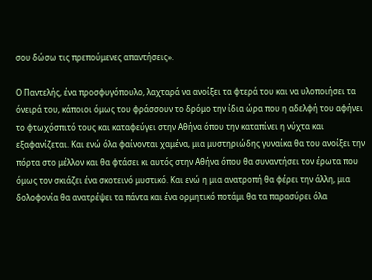σου δώσω τις πρεπούμενες απαντήσεις».

Ο Παντελής, ένα προσφυγόπουλο, λαχταρά να ανοίξει τα φτερά του και να υλοποιήσει τα όνειρά του, κάποιοι όμως του φράσσουν το δρόμο την ίδια ώρα που η αδελφή του αφήνει το φτωχόσπιτό τους και καταφεύγει στην Αθήνα όπου την καταπίνει η νύχτα και εξαφανίζεται. Και ενώ όλα φαίνονται χαμένα, μια μυστηριώδης γυναίκα θα του ανοίξει την πόρτα στο μέλλον και θα φτάσει κι αυτός στην Αθήνα όπου θα συναντήσει τον έρωτα που όμως τον σκιάζει ένα σκοτεινό μυστικό. Και ενώ η μια ανατροπή θα φέρει την άλλη, μια δολοφονία θα ανατρέψει τα πάντα και ένα ορμητικό ποτάμι θα τα παρασύρει όλα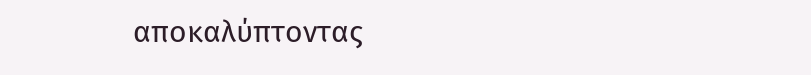αποκαλύπτοντας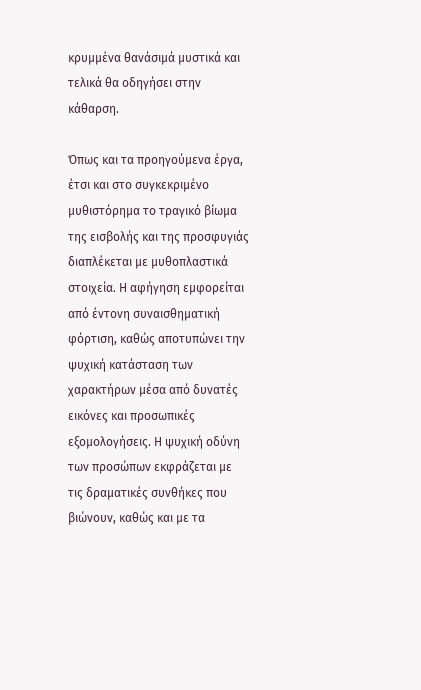κρυμμένα θανάσιμά μυστικά και τελικά θα οδηγήσει στην κάθαρση.

Όπως και τα προηγούμενα έργα, έτσι και στο συγκεκριμένο μυθιστόρημα το τραγικό βίωμα της εισβολής και της προσφυγιάς διαπλέκεται με μυθοπλαστικά στοιχεία. Η αφήγηση εμφορείται από έντονη συναισθηματική φόρτιση, καθώς αποτυπώνει την ψυχική κατάσταση των χαρακτήρων μέσα από δυνατές εικόνες και προσωπικές εξομολογήσεις. Η ψυχική οδύνη των προσώπων εκφράζεται με τις δραματικές συνθήκες που βιώνουν, καθώς και με τα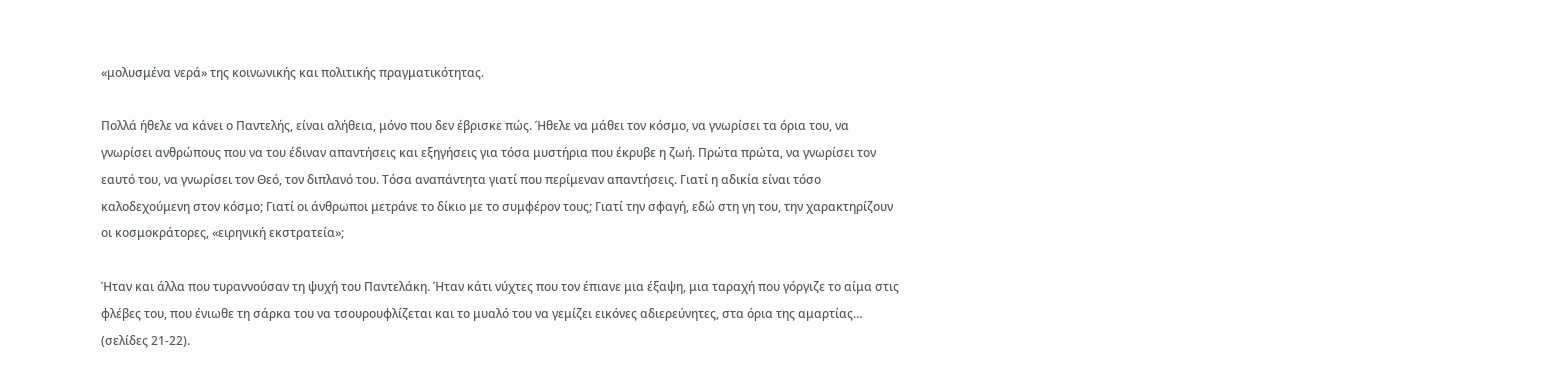«μολυσμένα νερά» της κοινωνικής και πολιτικής πραγματικότητας.

Πολλά ήθελε να κάνει ο Παντελής, είναι αλήθεια, μόνο που δεν έβρισκε πώς. Ήθελε να μάθει τον κόσμο, να γνωρίσει τα όρια του, να γνωρίσει ανθρώπους που να του έδιναν απαντήσεις και εξηγήσεις για τόσα μυστήρια που έκρυβε η ζωή. Πρώτα πρώτα, να γνωρίσει τον εαυτό του, να γνωρίσει τον Θεό, τον διπλανό του. Τόσα αναπάντητα γιατί που περίμεναν απαντήσεις. Γιατί η αδικία είναι τόσο καλοδεχούμενη στον κόσμο; Γιατί οι άνθρωποι μετράνε το δίκιο με το συμφέρον τους; Γιατί την σφαγή, εδώ στη γη του, την χαρακτηρίζουν οι κοσμοκράτορες, «ειρηνική εκστρατεία»;

Ήταν και άλλα που τυραννούσαν τη ψυχή του Παντελάκη. Ήταν κάτι νύχτες που τον έπιανε μια έξαψη, μια ταραχή που γόργιζε το αίμα στις φλέβες του, που ένιωθε τη σάρκα του να τσουρουφλίζεται και το μυαλό του να γεμίζει εικόνες αδιερεύνητες, στα όρια της αμαρτίας… (σελίδες 21-22).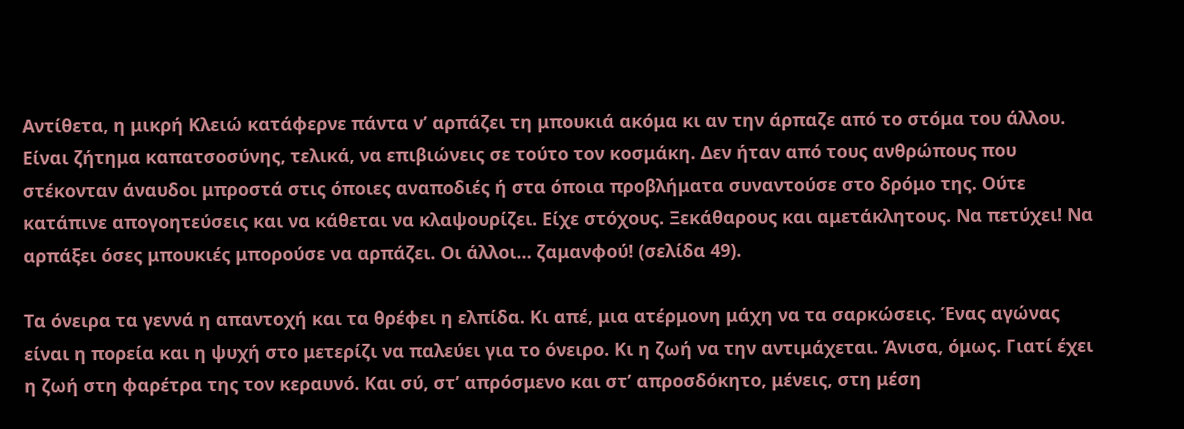Αντίθετα, η μικρή Κλειώ κατάφερνε πάντα ν’ αρπάζει τη μπουκιά ακόμα κι αν την άρπαζε από το στόμα του άλλου. Είναι ζήτημα καπατσοσύνης, τελικά, να επιβιώνεις σε τούτο τον κοσμάκη. Δεν ήταν από τους ανθρώπους που στέκονταν άναυδοι μπροστά στις όποιες αναποδιές ή στα όποια προβλήματα συναντούσε στο δρόμο της. Ούτε κατάπινε απογοητεύσεις και να κάθεται να κλαψουρίζει. Είχε στόχους. Ξεκάθαρους και αμετάκλητους. Να πετύχει! Να αρπάξει όσες μπουκιές μπορούσε να αρπάζει. Οι άλλοι… ζαμανφού! (σελίδα 49).

Τα όνειρα τα γεννά η απαντοχή και τα θρέφει η ελπίδα. Κι απέ, μια ατέρμονη μάχη να τα σαρκώσεις. Ένας αγώνας είναι η πορεία και η ψυχή στο μετερίζι να παλεύει για το όνειρο. Κι η ζωή να την αντιμάχεται. Άνισα, όμως. Γιατί έχει η ζωή στη φαρέτρα της τον κεραυνό. Και σύ, στ’ απρόσμενο και στ’ απροσδόκητο, μένεις, στη μέση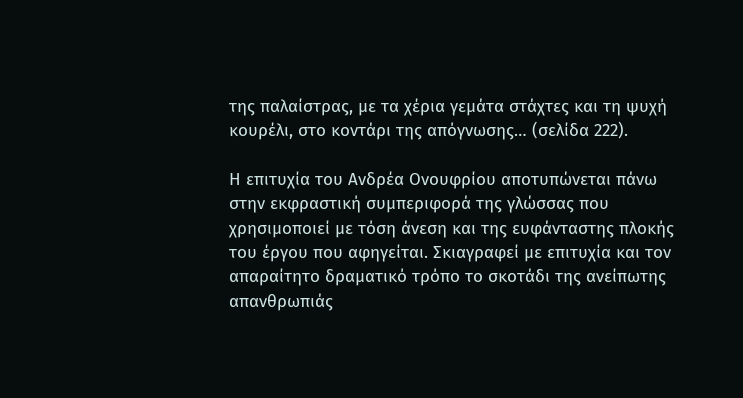της παλαίστρας, με τα χέρια γεμάτα στάχτες και τη ψυχή κουρέλι, στο κοντάρι της απόγνωσης… (σελίδα 222).

Η επιτυχία του Ανδρέα Ονουφρίου αποτυπώνεται πάνω στην εκφραστική συμπεριφορά της γλώσσας που χρησιμοποιεί με τόση άνεση και της ευφάνταστης πλοκής του έργου που αφηγείται. Σκιαγραφεί με επιτυχία και τον απαραίτητο δραματικό τρόπο το σκοτάδι της ανείπωτης απανθρωπιάς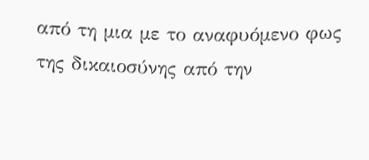από τη μια με το αναφυόμενο φως της δικαιοσύνης από την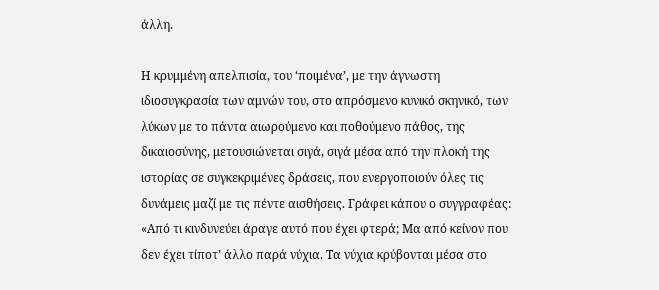άλλη.

Η κρυμμένη απελπισία, του ‘ποιμένα’, με την άγνωστη ιδιοσυγκρασία των αμνών του, στο απρόσμενο κυνικό σκηνικό, των λύκων με το πάντα αιωρούμενο και ποθούμενο πάθος, της δικαιοσύνης, μετουσιώνεται σιγά, σιγά μέσα από την πλοκή της ιστορίας σε συγκεκριμένες δράσεις, που ενεργοποιούν όλες τις δυνάμεις μαζί με τις πέντε αισθήσεις. Γράφει κάπου ο συγγραφέας: «Από τι κινδυνεύει άραγε αυτό που έχει φτερά; Μα από κείνον που δεν έχει τίποτ’ άλλο παρά νύχια. Τα νύχια κρύβονται μέσα στο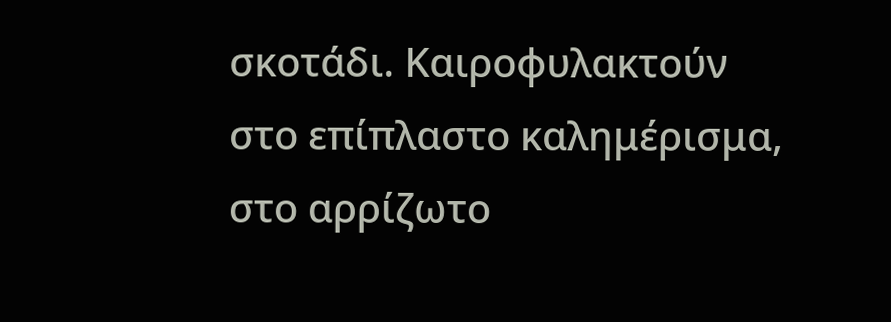σκοτάδι. Καιροφυλακτούν στο επίπλαστο καλημέρισμα, στο αρρίζωτο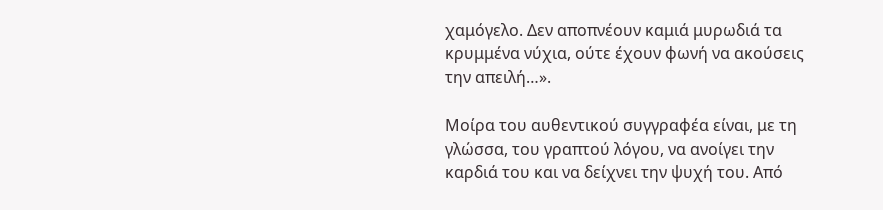χαμόγελο. Δεν αποπνέουν καμιά μυρωδιά τα κρυμμένα νύχια, ούτε έχουν φωνή να ακούσεις την απειλή…».

Μοίρα του αυθεντικού συγγραφέα είναι, με τη γλώσσα, του γραπτού λόγου, να ανοίγει την καρδιά του και να δείχνει την ψυχή του. Από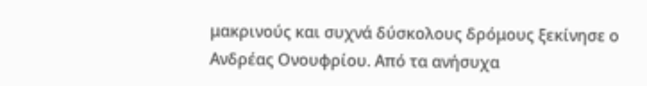μακρινούς και συχνά δύσκολους δρόμους ξεκίνησε ο Ανδρέας Ονουφρίου. Από τα ανήσυχα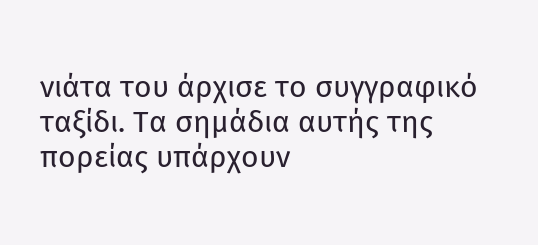νιάτα του άρχισε το συγγραφικό ταξίδι. Τα σημάδια αυτής της πορείας υπάρχουν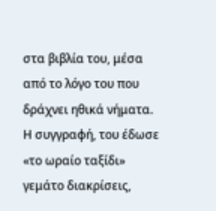στα βιβλία του, μέσα από το λόγο του που δράχνει ηθικά νήματα. Η συγγραφή, του έδωσε «το ωραίο ταξίδι» γεμάτο διακρίσεις,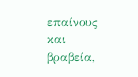επαίνους και βραβεία,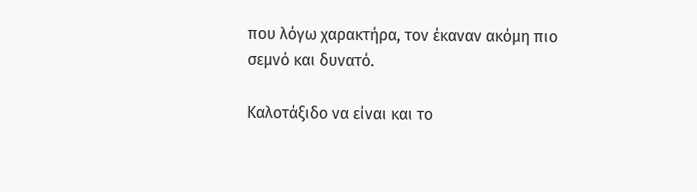που λόγω χαρακτήρα, τον έκαναν ακόμη πιο σεμνό και δυνατό.

Καλοτάξιδο να είναι και το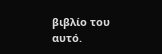βιβλίο του αυτό.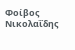Φοίβος Νικολαΐδης